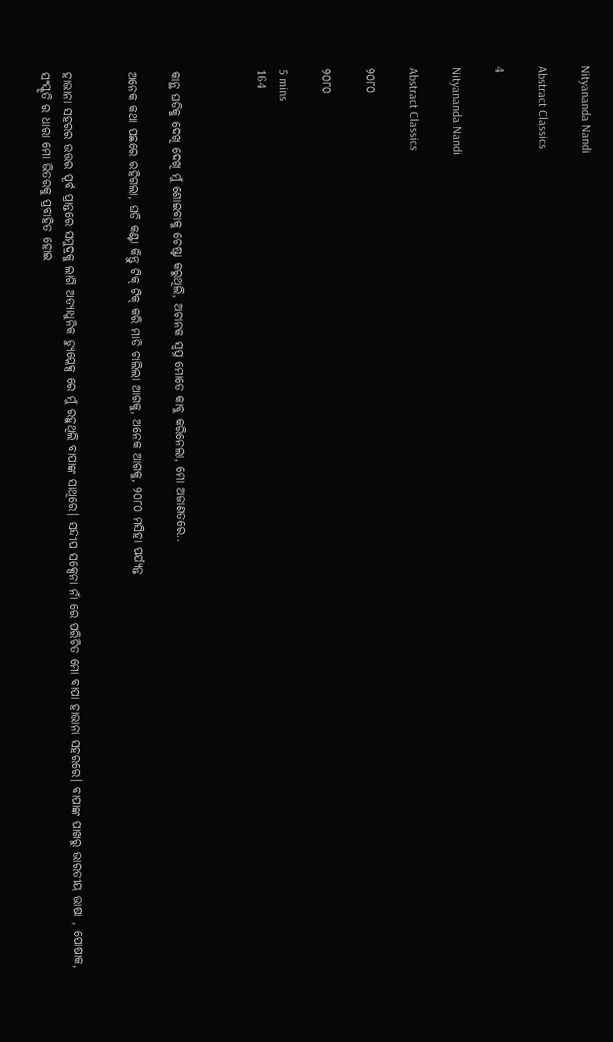Nityananda Nandi

Abstract Classics

4

Nityananda Nandi

Abstract Classics

୨୦୮୦

୨୦୮୦

5 mins
164



କାନ୍ଥ ଘଡିକୁ ଦେଖି ଦେଖି ମୁଁ ଶୋଇବାକୁ ଚେଷ୍ଟା କରୁଥିଲି, ଅଚାନକ ସ୍ବପ୍ନ ମୋତେ କାବୁ କରିନେଲା, ମୋ ଅଜାଣତରେ..

ଅନେକ କଥା ପଛରେ ରହିଗଲା, ଘଡି କଣ୍ଟା କିନ୍ତୁ ଟିକ୍ ଟିକ୍ କରି ମାଡି ଚାଲିଲା ଆଗକୁ, ଅନେକ ଆଗକୁ, ୨୦୮୦ ମସିହା ପର୍ଯ୍ୟନ୍ତ


ହାଭାନା ସହରର ଉତ୍ତର ପୂର୍ବ ପ୍ରାନ୍ତରେ ସମୁଦ୍ରକୁ ଲାଗି ଅତ୍ୟାଧୁନିକ ଡ୍ୟୁପ୍ଲେକ୍ସ ରେ ମୁଁ ରହୁଥିଲି ବାପାଙ୍କ ସାଥିରେ। ସନ୍ଦୀପ ସକ୍ସେନା ନାଁ ରେ ପରିଚିତ ମୋ ବାପା ହାଭାନା ସହରରେ। ବାପାଙ୍କ ପାଖରୁ ଭାରତୀୟ ଭାଷା , ପୋଷାକ, ସଂସ୍କୃତି ର ଧାରା ମୋ ଭିତରକୁ ପ୍ରବାହିତ ହୋଇ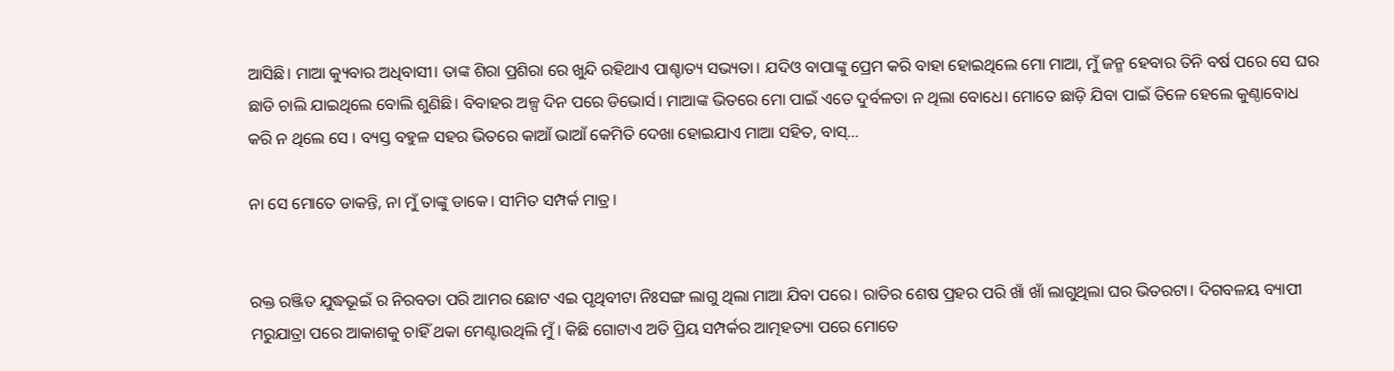ଆସିଛି। ମାଆ କ୍ୟୁବାର ଅଧିବାସୀ। ତାଙ୍କ ଶିରା ପ୍ରଶିରା ରେ ଖୁନ୍ଦି ରହିଥାଏ ପାଶ୍ଚାତ୍ୟ ସଭ୍ୟତା। ଯଦିଓ ବାପାଙ୍କୁ ପ୍ରେମ କରି ବାହା ହୋଇଥିଲେ ମୋ ମାଆ, ମୁଁ ଜନ୍ମ ହେବାର ତିନି ବର୍ଷ ପରେ ସେ ଘର ଛାଡି ଚାଲି ଯାଇଥିଲେ ବୋଲି ଶୁଣିଛି। ବିବାହର ଅଳ୍ପ ଦିନ ପରେ ଡିଭୋର୍ସ। ମାଆଙ୍କ ଭିତରେ ମୋ ପାଇଁ ଏତେ ଦୁର୍ବଳତା ନ ଥିଲା ବୋଧେ। ମୋତେ ଛାଡ଼ି ଯିବା ପାଇଁ ତିଳେ ହେଲେ କୁଣ୍ଠାବୋଧ କରି ନ ଥିଲେ ସେ । ବ୍ୟସ୍ତ ବହୁଳ ସହର ଭିତରେ କାଆଁ ଭାଆଁ କେମିତି ଦେଖା ହୋଇଯାଏ ମାଆ ସହିତ, ବାସ୍...

ନା ସେ ମୋତେ ଡାକନ୍ତି, ନା ମୁଁ ତାଙ୍କୁ ଡାକେ। ସୀମିତ ସମ୍ପର୍କ ମାତ୍ର।


ରକ୍ତ ରଞ୍ଜିତ ଯୁଦ୍ଧଭୂଇଁ ର ନିରବତା ପରି ଆମର ଛୋଟ ଏଇ ପୃଥିବୀଟା ନିଃସଙ୍ଗ ଲାଗୁ ଥିଲା ମାଆ ଯିବା ପରେ। ରାତିର ଶେଷ ପ୍ରହର ପରି ଖାଁ ଖାଁ ଲାଗୁଥିଲା ଘର ଭିତରଟା। ଦିଗବଳୟ ବ୍ୟାପୀ ମରୁଯାତ୍ରା ପରେ ଆକାଶକୁ ଚାହିଁ ଥକା ମେଣ୍ଟାଉଥିଲି ମୁଁ। କିଛି ଗୋଟାଏ ଅତି ପ୍ରିୟ ସମ୍ପର୍କର ଆତ୍ମହତ୍ୟା ପରେ ମୋତେ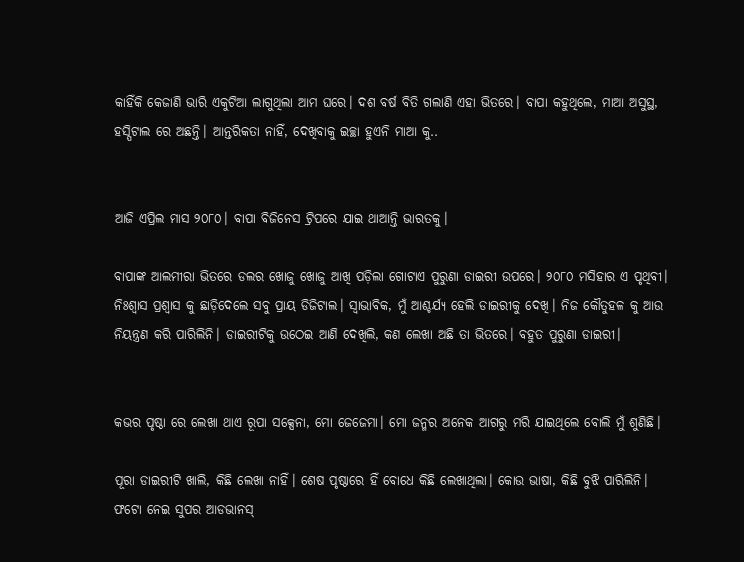କାହିଁକି କେଜାଣି ଭାରି ଏକୁଟିଆ ଲାଗୁଥିଲା ଆମ ଘରେ। ଦଶ ବର୍ଷ ବିତି ଗଲାଣି ଏହା ଭିତରେ। ବାପା କହୁଥିଲେ, ମାଆ ଅସୁସ୍ଥ, ହସ୍ପିଟାଲ ରେ ଅଛନ୍ତି। ଆନ୍ତରିକତା ନାହିଁ, ଦେଖିବାକୁ ଇଚ୍ଛା ହୁଏନି ମାଆ କୁ..


ଆଜି ଏପ୍ରିଲ ମାସ ୨୦୮୦। ବାପା ବିଜିନେସ ଟ୍ରିପରେ ଯାଇ ଥାଆନ୍ତି ଭାରତକୁ।

ବାପାଙ୍କ ଆଲମୀରା ଭିତରେ ଡଲର ଖୋଜୁ ଖୋଜୁ ଆଖି ପଡ଼ିଲା ଗୋଟାଏ ପୁରୁଣା ଡାଇରୀ ଉପରେ। ୨୦୮୦ ମସିହାର ଏ ପୃଥିବୀ। ନିଃଶ୍ୱାସ ପ୍ରଶ୍ୱାସ କୁ ଛାଡ଼ିଦେଲେ ସବୁ ପ୍ରାୟ ଡିଜିଟାଲ। ସ୍ୱାଭାବିକ, ମୁଁ ଆଶ୍ଚର୍ଯ୍ୟ ହେଲି ଡାଇରୀକୁ ଦେଖି। ନିଜ କୌତୁହଳ କୁ ଆଉ ନିୟନ୍ତ୍ରଣ କରି ପାରିଲିନି। ଡାଇରୀଟିକୁ ଉଠେଇ ଆଣି ଦେଖିଲି, କଣ ଲେଖା ଅଛି ତା ଭିତରେ। ବହୁତ ପୁରୁଣା ଡାଇରୀ।


କଭର ପୃଷ୍ଠା ରେ ଲେଖା ଥାଏ ରୂପା ସକ୍ସେନା, ମୋ ଜେଜେମା। ମୋ ଜନ୍ମର ଅନେକ ଆଗରୁ ମରି ଯାଇଥିଲେ ବୋଲି ମୁଁ ଶୁଣିଛି।

ପୂରା ଡାଇରୀଟି ଖାଲି, କିଛି ଲେଖା ନାହିଁ। ଶେଷ ପୃଷ୍ଠାରେ ହିଁ ବୋଧେ କିଛି ଲେଖାଥିଲା। କୋଉ ଭାଷା, କିଛି ବୁଝି ପାରିଲିନି। ଫଟୋ ନେଇ ସୁପର ଆଡଭାନସ୍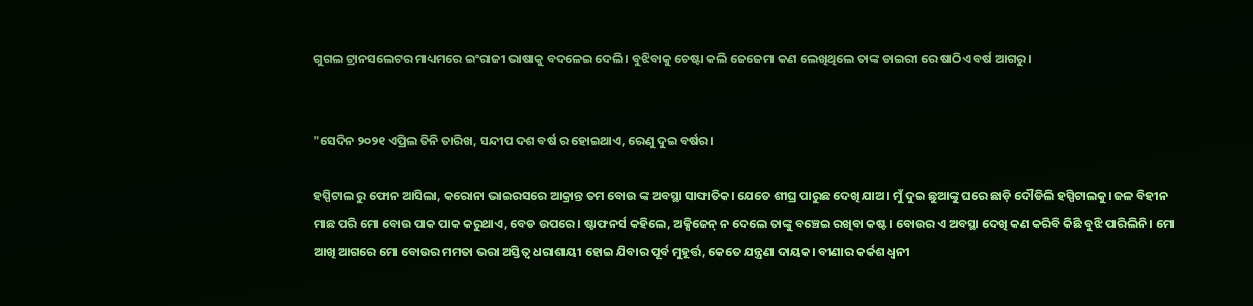ଗୁଗଲ ଟ୍ରାନସଲେଟର ମାଧ୍ୟମରେ ଇଂରାଜୀ ଭାଷାକୁ ବଦଳେଇ ଦେଲି। ବୁଝିବାକୁ ଚେଷ୍ଟା କଲି ଜେଜେମା କଣ ଲେଖିଥିଲେ ତାଙ୍କ ଡାଇରୀ ରେ ଷାଠିଏ ବର୍ଷ ଆଗରୁ।


"ସେଦିନ ୨୦୨୧ ଏପ୍ରିଲ ତିନି ତାରିଖ, ସନ୍ଦୀପ ଦଶ ବର୍ଷ ର ହୋଇଥାଏ, ରେଣୁ ଦୁଇ ବର୍ଷର।

ହସ୍ପିଟାଲ ରୁ ଫୋନ ଆସିଲା, କରୋନା ଭାଇରସରେ ଆକ୍ରାନ୍ତ ତମ ବୋଉ ଙ୍କ ଅବସ୍ଥା ସାଙ୍ଘାତିକ। ଯେତେ ଶୀଘ୍ର ପାରୁଛ ଦେଖି ଯାଅ। ମୁଁ ଦୁଇ ଛୁଆଙ୍କୁ ଘରେ ଛାଡ଼ି ଦୌଡିଲି ହସ୍ପିଟାଲକୁ। ଜଳ ବିହୀନ ମାଛ ପରି ମୋ ବୋଉ ପାକ ପାକ କରୁଥାଏ, ବେଡ ଉପରେ। ଷ୍ଟାଫନର୍ସ କହିଲେ, ଅକ୍ସିଜେନ୍ ନ ଦେଲେ ତାଙ୍କୁ ବଞ୍ଚେଇ ରଖିବା କଷ୍ଟ। ବୋଉର ଏ ଅବସ୍ଥା ଦେଖି କଣ କରିବି କିଛି ବୁଝି ପାରିଲିନି। ମୋ ଆଖି ଆଗରେ ମୋ ବୋଉର ମମତା ଭରା ଅସ୍ତିତ୍ଵ ଧରାଶାୟୀ ହୋଇ ଯିବାର ପୂର୍ବ ମୁହୂର୍ତ୍ତ, କେତେ ଯନ୍ତ୍ରଣା ଦାୟକ। ବୀଣାର କର୍କଶ ଧ୍ଵନୀ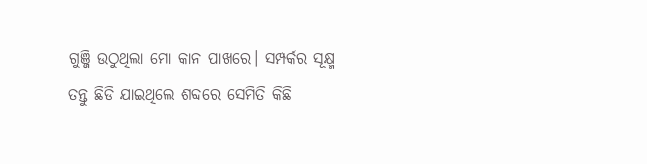ଗୁଞ୍ଜି ଉଠୁଥିଲା ମୋ କାନ ପାଖରେ। ସମ୍ପର୍କର ସୂକ୍ଷ୍ମ ତନ୍ତୁ ଛିଡି ଯାଇଥିଲେ ଶବ୍ଦରେ ସେମିତି କିଛି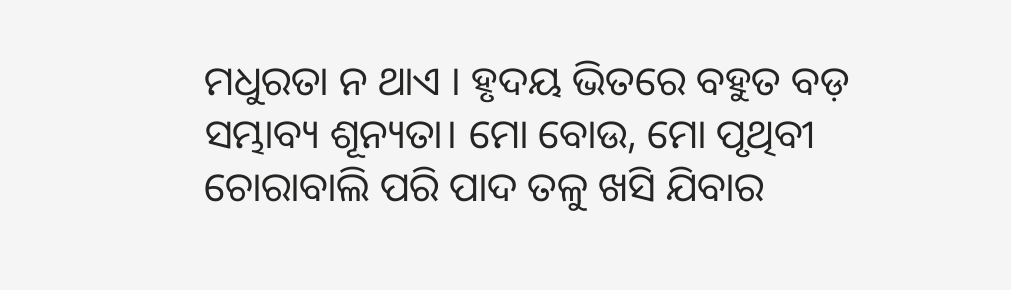ମଧୁରତା ନ ଥାଏ । ହୃଦୟ ଭିତରେ ବହୁତ ବଡ଼ ସମ୍ଭାବ୍ୟ ଶୂନ୍ୟତା। ମୋ ବୋଉ, ମୋ ପୃଥିବୀ ଚୋରାବାଲି ପରି ପାଦ ତଳୁ ଖସି ଯିବାର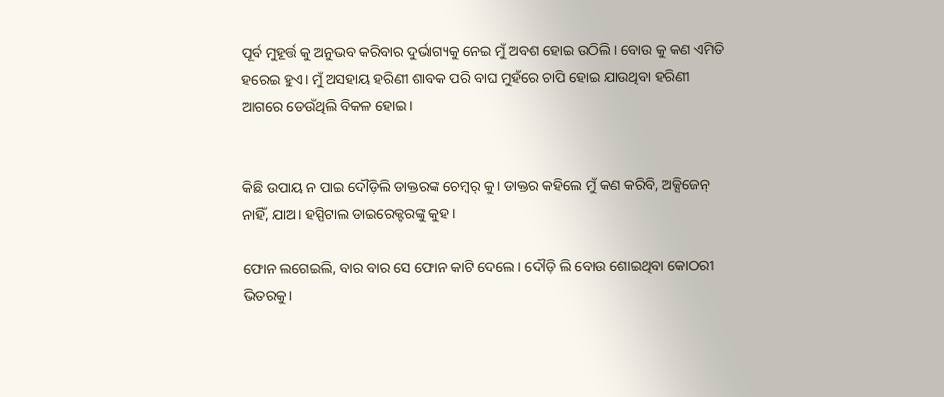ପୂର୍ବ ମୁହୂର୍ତ୍ତ କୁ ଅନୁଭବ କରିବାର ଦୁର୍ଭାଗ୍ୟକୁ ନେଇ ମୁଁ ଅବଶ ହୋଇ ଉଠିଲି। ବୋଉ କୁ କଣ ଏମିତି ହରେଇ ହୁଏ। ମୁଁ ଅସହାୟ ହରିଣୀ ଶାବକ ପରି ବାଘ ମୁହଁରେ ଚାପି ହୋଇ ଯାଉଥିବା ହରିଣୀ ଆଗରେ ଡେଉଁଥିଲି ବିକଳ ହୋଇ।


କିଛି ଉପାୟ ନ ପାଇ ଦୌଡ଼ିଲି ଡାକ୍ତରଙ୍କ ଚେମ୍ବର୍ କୁ। ଡାକ୍ତର କହିଲେ ମୁଁ କଣ କରିବି, ଅକ୍ସିଜେନ୍ ନାହିଁ, ଯାଅ। ହସ୍ପିଟାଲ ଡାଇରେକ୍ଟରଙ୍କୁ କୁହ।

ଫୋନ ଲଗେଇଲି, ବାର ବାର ସେ ଫୋନ କାଟି ଦେଲେ। ଦୌଡ଼ି ଲି ବୋଉ ଶୋଇଥିବା କୋଠରୀ ଭିତରକୁ।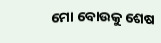ମୋ ବୋଉକୁ ଶେଷ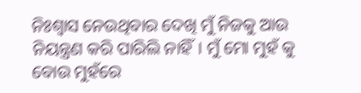ନିଃଶ୍ୱାସ ନେଉଥିବାର ଦେଖି ମୁଁ ନିଜକୁ ଆଉ ନିୟନ୍ତ୍ରଣ କରି ପାରିଲି ନାହିଁ। ମୁଁ ମୋ ମୁହଁ କୁ ବୋଉ ମୁହଁରେ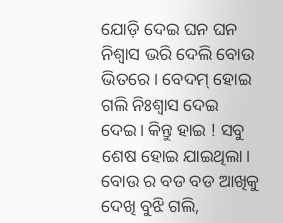ଯୋଡ଼ି ଦେଇ ଘନ ଘନ ନିଶ୍ବାସ ଭରି ଦେଲି ବୋଉ ଭିତରେ। ବେଦମ୍ ହୋଇ ଗଲି ନିଃଶ୍ୱାସ ଦେଇ ଦେଇ। କିନ୍ତୁ ହାଇ ! ସବୁ ଶେଷ ହୋଇ ଯାଇଥିଲା। ବୋଉ ର ବଡ ବଡ ଆଖିକୁ ଦେଖି ବୁଝି ଗଲି,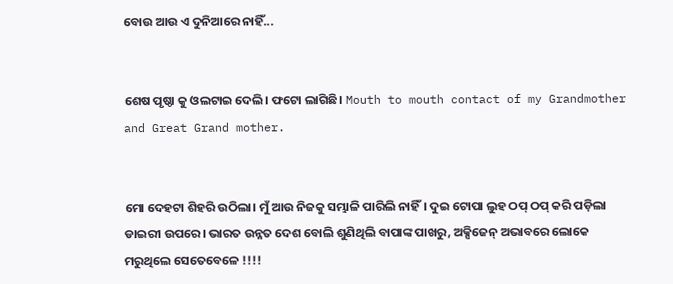ବୋଉ ଆଉ ଏ ଦୁନିଆରେ ନାହିଁ...


ଶେଷ ପୃଷ୍ଠା କୁ ଓଲଟାଇ ଦେଲି। ଫଟୋ ଲାଗିଛି। Mouth to mouth contact of my Grandmother and Great Grand mother.


ମୋ ଦେହଟା ଶିହରି ଉଠିଲା। ମୁଁ ଆଉ ନିଜକୁ ସମ୍ଭାଳି ପାରିଲି ନାହିଁ। ଦୁଇ ଟୋପା ଲୁହ ଠପ୍ ଠପ୍ କରି ପଡ଼ିଲା ଡାଇରୀ ଉପରେ। ଭାରତ ଉନ୍ନତ ଦେଶ ବୋଲି ଶୁଣିଥିଲି ବାପାଙ୍କ ପାଖରୁ, ଅକ୍ସିଜେନ୍ ଅଭାବରେ ଲୋକେ ମରୁଥିଲେ ସେତେବେଳେ !!!!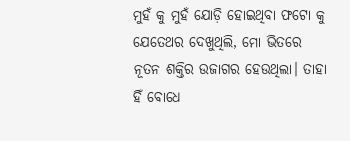ମୁହଁ କୁ ମୁହଁ ଯୋଡ଼ି ହୋଇଥିବା ଫଟୋ କୁ ଯେତେଥର ଦେଖୁଥିଲି, ମୋ ଭିତରେ ନୂତନ ଶକ୍ତିର ଉଜାଗର ହେଉଥିଲା। ତାହା ହିଁ ବୋଧେ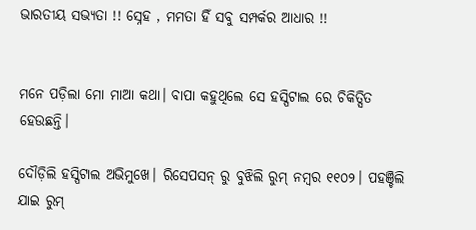ଭାରତୀୟ ସଭ୍ୟତା !! ସ୍ନେହ , ମମତା ହିଁ ସବୁ ସମ୍ପର୍କର ଆଧାର !!


ମନେ ପଡ଼ିଲା ମୋ ମାଆ କଥା। ବାପା କହୁଥିଲେ ସେ ହସ୍ପିଟାଲ ରେ ଚିକିତ୍ସିତ ହେଉଛନ୍ତି।

ଦୌଡ଼ିଲି ହସ୍ପିଟାଲ ଅଭିମୁଖେ। ରିସେପସନ୍ ରୁ ବୁଝିଲି ରୁମ୍ ନମ୍ୱର ୧୧୦୨। ପହଞ୍ଚିଲି ଯାଇ ରୁମ୍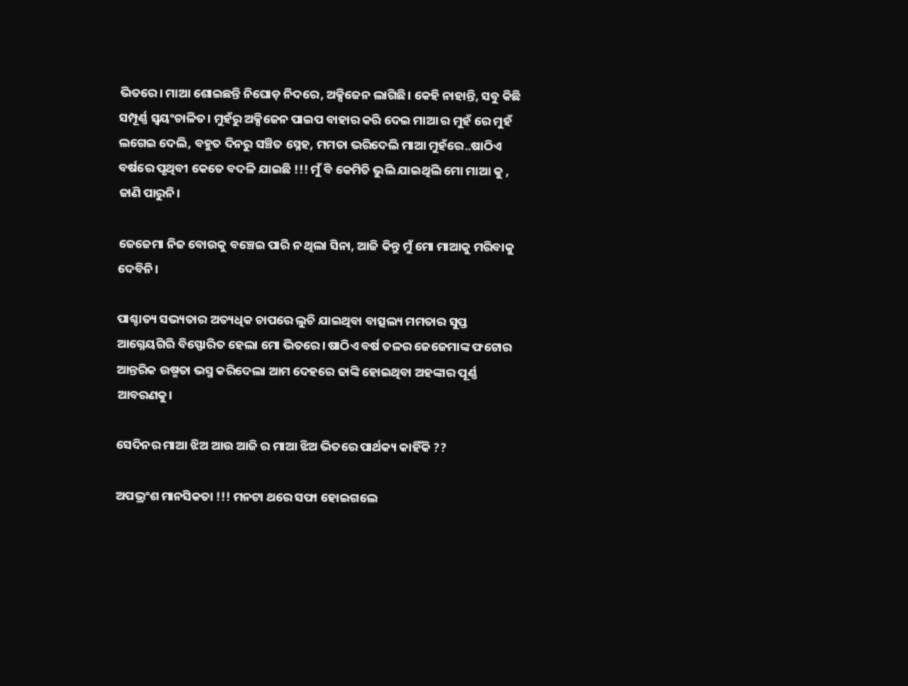ଭିତରେ। ମାଆ ଶୋଇଛନ୍ତି ନିଘୋଡ଼ ନିଦରେ, ଅକ୍ସିଜେନ ଲାଗିଛି। କେହି ନାହାନ୍ତି, ସବୁ କିଛି ସମ୍ପୂର୍ଣ୍ଣ ସ୍ଵୟଂଚାଳିତ। ମୁହଁରୁ ଅକ୍ସିଜେନ ପାଇପ ବାହାର କରି ଦେଇ ମାଆ ର ମୁହଁ ରେ ମୁହଁ ଲଗେଇ ଦେଲି, ବହୁତ ଦିନରୁ ସଞ୍ଚିତ ସ୍ନେହ, ମମତା ଭରିଦେଲି ମାଆ ମୁହଁରେ..ଷାଠିଏ ବର୍ଷରେ ପୃଥିବୀ କେତେ ବଦଳି ଯାଇଛି !!! ମୁଁ ବି କେମିତି ଭୁଲି ଯାଇଥିଲି ମୋ ମାଆ କୁ , ଜାଣି ପାରୁନି।

ଜେଜେମା ନିଜ ବୋଉକୁ ବଞ୍ଚେଇ ପାରି ନ ଥିଲା ସିନା, ଆଜି କିନ୍ତୁ ମୁଁ ମୋ ମାଆକୁ ମରିବାକୁ ଦେବିନି।

ପାଶ୍ଚାତ୍ୟ ସଭ୍ୟତାର ଅତ୍ୟଧିକ ଚାପରେ ଲୁଚି ଯାଇଥିବା ବାତ୍ସଲ୍ୟ ମମତାର ସୁପ୍ତ ଆଗ୍ନେୟଗିରି ବିସ୍ଫୋରିତ ହେଲା ମୋ ଭିତରେ। ଷାଠିଏ ବର୍ଷ ତଳର ଜେଜେମାଙ୍କ ଫଟୋର ଆନ୍ତରିକ ଉଷ୍ମତା ଭସ୍ମ କରିଦେଲା ଆମ ଦେହରେ ଢାଙ୍କି ହୋଇଥିବା ଅହଙ୍କାର ପୂର୍ଣ୍ଣ ଆବରଣକୁ।

ସେଦିନର ମାଆ ଝିଅ ଆଉ ଆଜି ର ମାଆ ଝିଅ ଭିତରେ ପାର୍ଥକ୍ୟ କାହିଁକି ??

ଅପଭ୍ରଂଶ ମାନସିକତା !!! ମନଟା ଥରେ ସଫା ହୋଇଗଲେ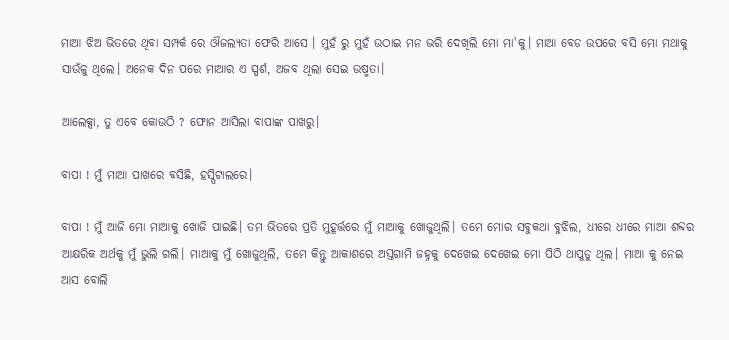ମାଆ ଝିଅ ଭିତରେ ଥିବା ସମ୍ପର୍କ ରେ ଔଜଲ୍ୟତା ଫେରି ଆସେ । ମୁହଁ ରୁ ମୁହଁ ଉଠାଇ ମନ ଭରି ଦେଖିଲି ମୋ ମା'କୁ। ମାଆ ବେଡ ଉପରେ ବସି ମୋ ମଥାକୁ ସାଉଁଳୁ ଥିଲେ। ଅନେକ ଦିନ ପରେ ମାଆର ଏ ସ୍ପର୍ଶ, ଅଜବ ଥିଲା ସେଇ ଉଷ୍ମତା।

ଆଲେକ୍ସା, ତୁ ଏବେ କୋଉଠି ? ଫୋନ ଆସିଲା ବାପାଙ୍କ ପାଖରୁ।

ବାପା ! ମୁଁ ମାଆ ପାଖରେ ବସିଛି, ହସ୍ପିଟାଲରେ।

ବାପା ! ମୁଁ ଆଜି ମୋ ମାଆକୁ ଖୋଜି ପାଇଛି। ତମ ଭିତରେ ପ୍ରତି ମୁହୂର୍ତ୍ତରେ ମୁଁ ମାଆକୁ ଖୋଜୁଥିଲି। ତମେ ମୋର ସବୁକଥା ବୁଝିଲ, ଧୀରେ ଧୀରେ ମାଆ ଶବ୍ଦର ଆକ୍ଷରିକ ଅର୍ଥକୁ ମୁଁ ଭୁଲି ଗଲି। ମାଆକୁ ମୁଁ ଖୋଜୁଥିଲି, ତମେ କିନ୍ତୁ ଆକାଶରେ ଅସ୍ତଗାମି ଜହ୍ନକୁ ଦେଖେଇ ଦେଖେଇ ମୋ ପିଠି ଥାପୁଡୁ ଥିଲ। ମାଆ କୁ ନେଇ ଆସ ବୋଲି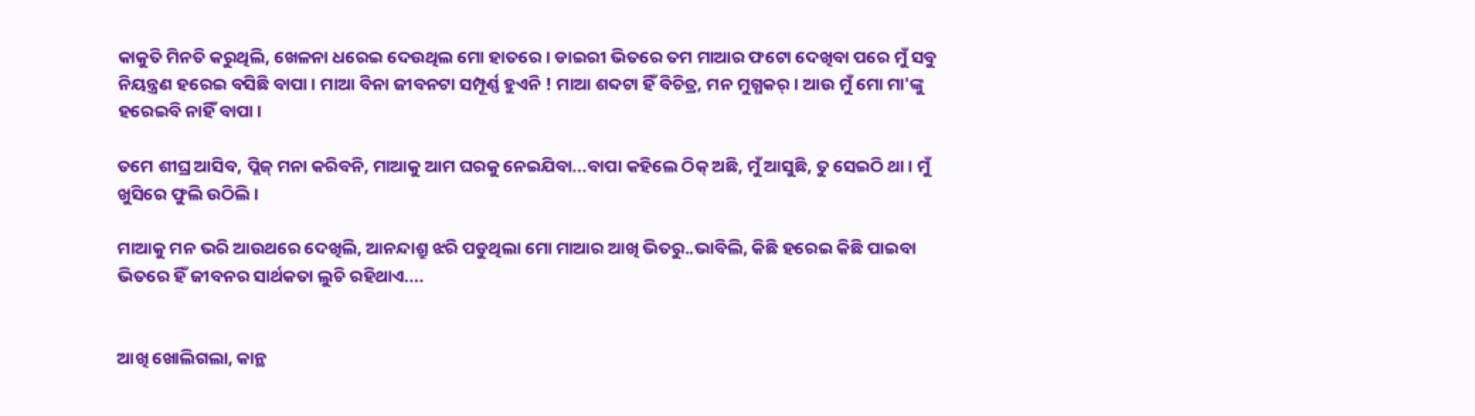କାକୁତି ମିନତି କରୁଥିଲି, ଖେଳନା ଧରେଇ ଦେଉଥିଲ ମୋ ହାତରେ। ଡାଇରୀ ଭିତରେ ତମ ମାଆର ଫଟୋ ଦେଖିବା ପରେ ମୁଁ ସବୁ ନିୟନ୍ତ୍ରଣ ହରେଇ ବସିଛି ବାପା। ମାଆ ବିନା ଜୀବନଟା ସମ୍ପୂର୍ଣ୍ଣ ହୁଏନି ! ମାଆ ଶବ୍ଦଟା ହିଁ ବିଚିତ୍ର, ମନ ମୁଗ୍ଧକର୍। ଆଉ ମୁଁ ମୋ ମା'ଙ୍କୁ ହରେଇବି ନାହିଁ ବାପା।

ତମେ ଶୀଘ୍ର ଆସିବ, ପ୍ଲିଜ୍ ମନା କରିବନି, ମାଆକୁ ଆମ ଘରକୁ ନେଇଯିବା...ବାପା କହିଲେ ଠିକ୍ ଅଛି, ମୁଁ ଆସୁଛି, ତୁ ସେଇଠି ଥା। ମୁଁ ଖୁସିରେ ଫୁଲି ଉଠିଲି।

ମାଆକୁ ମନ ଭରି ଆଉଥରେ ଦେଖିଲି, ଆନନ୍ଦାଶ୍ରୁ ଝରି ପଡୁଥିଲା ମୋ ମାଆର ଆଖି ଭିତରୁ..ଭାବିଲି, କିଛି ହରେଇ କିଛି ପାଇବା ଭିତରେ ହିଁ ଜୀବନର ସାର୍ଥକତା ଲୁଚି ରହିଥାଏ....


ଆଖି ଖୋଲିଗଲା, କାନ୍ଥ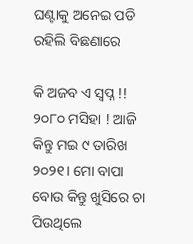ଘଣ୍ଟାକୁ ଅନେଇ ପଡି ରହିଲି ବିଛଣାରେ

କି ଅଜବ ଏ ସ୍ବପ୍ନ !! ୨୦୮୦ ମସିହା ! ଆଜି କିନ୍ତୁ ମଇ ୯ ତାରିଖ ୨୦୨୧। ମୋ ବାପା ବୋଉ କିନ୍ତୁ ଖୁସିରେ ଚା ପିଉଥିଲେ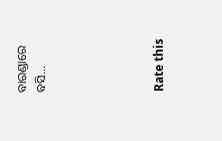ବାରଣ୍ଡାରେ ବସି...





Rate this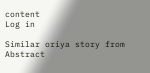content
Log in

Similar oriya story from Abstract